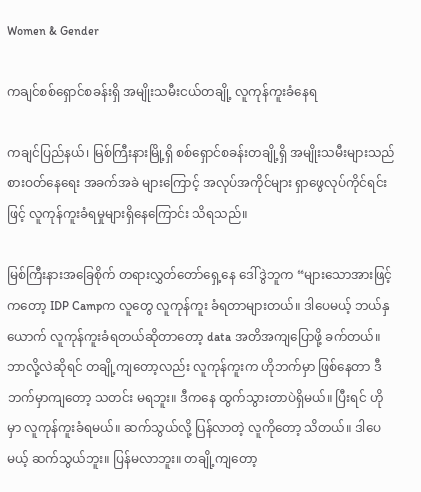Women & Gender

ကချင်စစ်ရှောင်စခန်းရှိ အမျိုးသမီးငယ်တချို့ လူကုန်ကူးခံနေရ

ကချင်ပြည်နယ်၊ မြစ်ကြီးနားမြို့ရှိ စစ်ရှောင်စခန်းတချို့ရှိ အမျိုးသမီးများသည် စားဝတ်နေရေး အခက်အခဲ များကြောင့် အလုပ်အကိုင်များ ရှာဖွေလုပ်ကိုင်ရင်းဖြင့် လူကုန်ကူးခံရမှုများရှိနေကြောင်း သိရသည်။

မြစ်ကြီးနားအခြေစိုက် တရားလွှတ်တော်ရှေ့နေ ဒေါ်ဒွဲဘူက “များသောအားဖြင့်ကတော့ IDP Campက လူတွေ လူကုန်ကူး ခံရတာများတယ်။ ဒါပေမယ့် ဘယ်နှယောက် လူကုန်ကူးခံရတယ်ဆိုတာတော့ data အတိအကျပြောဖို့ ခက်တယ်။ ဘာလို့လဲဆိုရင် တချို့ကျတော့လည်း လူကုန်ကူးက ဟိုဘက်မှာ ဖြစ်နေတာ ဒီဘက်မှာကျတော့ သတင်း မရဘူး။ ဒီကနေ ထွက်သွားတာပဲရှိမယ်။ ပြီးရင် ဟိုမှာ လူကုန်ကူးခံရမယ်။ ဆက်သွယ်လို့ ပြန်လာတဲ့ လူကိုတော့ သိတယ်။ ဒါပေမယ့် ဆက်သွယ်ဘူး။ ပြန်မလာဘူး။ တချို့ကျတော့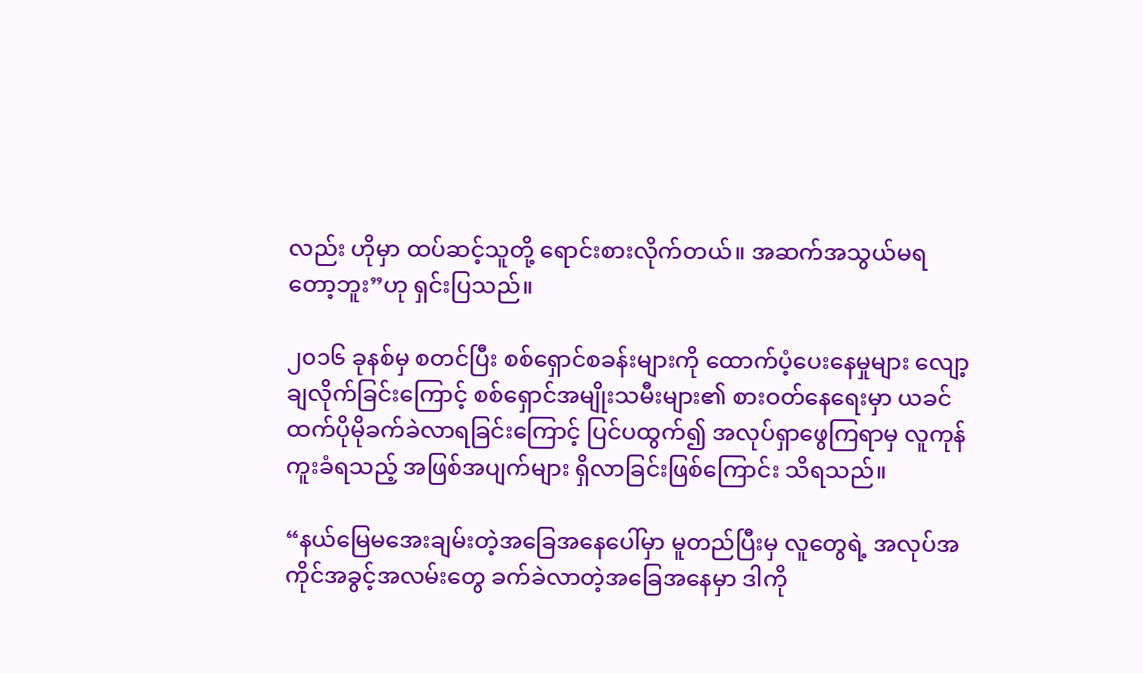လည်း ဟိုမှာ ထပ်ဆင့်သူတို့ ရောင်းစားလိုက်တယ်။ အဆက်အသွယ်မရတော့ဘူး”ဟု ရှင်းပြသည်။

၂၀၁၆ ခုနစ်မှ စတင်ပြီး စစ်ရှောင်စခန်းများကို ထောက်ပံ့ပေးနေမှုများ လျော့ချလိုက်ခြင်းကြောင့် စစ်ရှောင်အမျိုးသမီးများ၏ စားဝတ်နေရေးမှာ ယခင်ထက်ပိုမိုခက်ခဲလာရခြင်းကြောင့် ပြင်ပထွက်၍ အလုပ်ရှာဖွေကြရာမှ လူကုန်ကူးခံရသည့် အဖြစ်အပျက်များ ရှိလာခြင်းဖြစ်ကြောင်း သိရသည်။

“နယ်မြေမအေးချမ်းတဲ့အခြေအနေပေါ်မှာ မူတည်ပြီးမှ လူတွေရဲ့ အလုပ်အကိုင်အခွင့်အလမ်းတွေ ခက်ခဲလာတဲ့အခြေအနေမှာ ဒါကို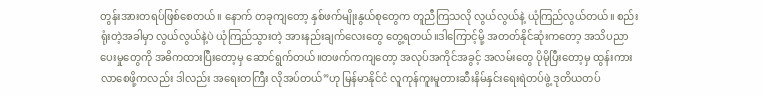တွန်းအားတရပ်ဖြစ်စေတယ်။ နောက် တခုကျတော့ နှစ်ဖက်မျိုးနွယ်စုတွေက တူညီကြသလို လွယ်လွယ်နဲ့ ယုံကြည်လွယ်တယ်။ စည်းရုံးတဲ့အခါမှာ လွယ်လွယ်နဲ့ပဲ ယုံကြည်သွားတဲ့ အားနည်းချက်လေးတွေ တွေ့ရတယ်။ဒါကြောင့်မို့ အတတ်နိုင်ဆုံးကတော့ အသိပညာပေးမှုတွေကို အဓိကထားပြီးတော့မှ ဆောင်ရွက်တယ်။တဖက်ကကျတော့ အလုပ်အကိုင်အခွင့် အလမ်းတွေ ပိုမိုပြီးတော့မှ ထွန်းကားလာစေဖို့ကလည်း ဒါလည်း အရေးတကြီး လိုအပ်တယ်”ဟု မြန်မာနိုင်ငံ လူကုန်ကူးမူတားဆီးနိမ်နှင်းရေးရဲတပ်ဖွဲ့ ဒုတိယတပ်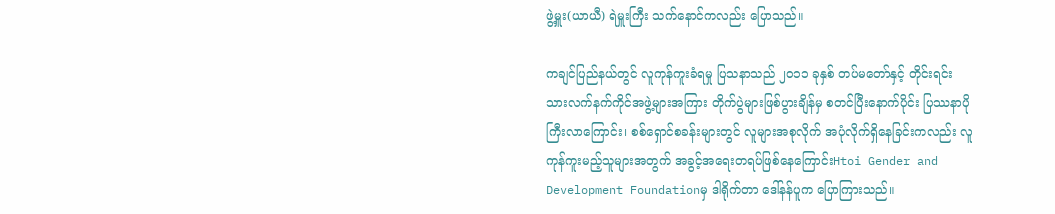ဖွဲ့မှူး(ယာယီ) ရဲမှူးကြီး သက်နောင်ကလည်း ပြောသည်။

ကချင်ပြည်နယ်တွင် လူကုန်ကူးခံရမှု ပြသနာသည် ၂၀၁၁ ခုနှစ် တပ်မတော်နှင့် တိုင်းရင်းသားလက်နက်ကိုင်အဖွဲ့များအကြား တိုက်ပွဲများဖြစ်ပွားချိန်မှ စတင်ပြီးနောက်ပိုင်း ပြဿနာပိုကြီးလာကြောင်း၊ စစ်ရှောင်စခန်းများတွင် လူများအစုလိုက် အပုံလိုက်ရှိနေခြင်းကလည်း လူကုန်ကူးမည့်သူများအတွက် အခွင့်အရေးတရပ်ဖြစ်နေကြောင်းHtoi Gender and Development Foundationမှ ဒါရိုက်တာ ဒေါ်နန်ပူက ပြောကြားသည်။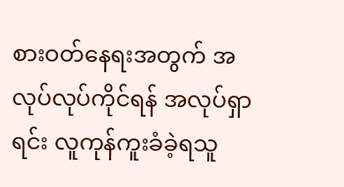စားဝတ်နေရးအတွက် အလုပ်လုပ်ကိုင်ရန် အလုပ်ရှာရင်း လူကုန်ကူးခံခဲ့ရသူ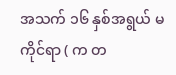အသက် ၁၆ နှစ်အရွယ် မကိုင်ရာ ( က တ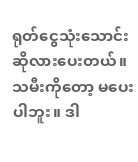ရုတ်ငွေသုံးသောင်းဆိုလားပေးတယ်။သမီးကိုတော့ မပေးပါဘူး။ ဒါ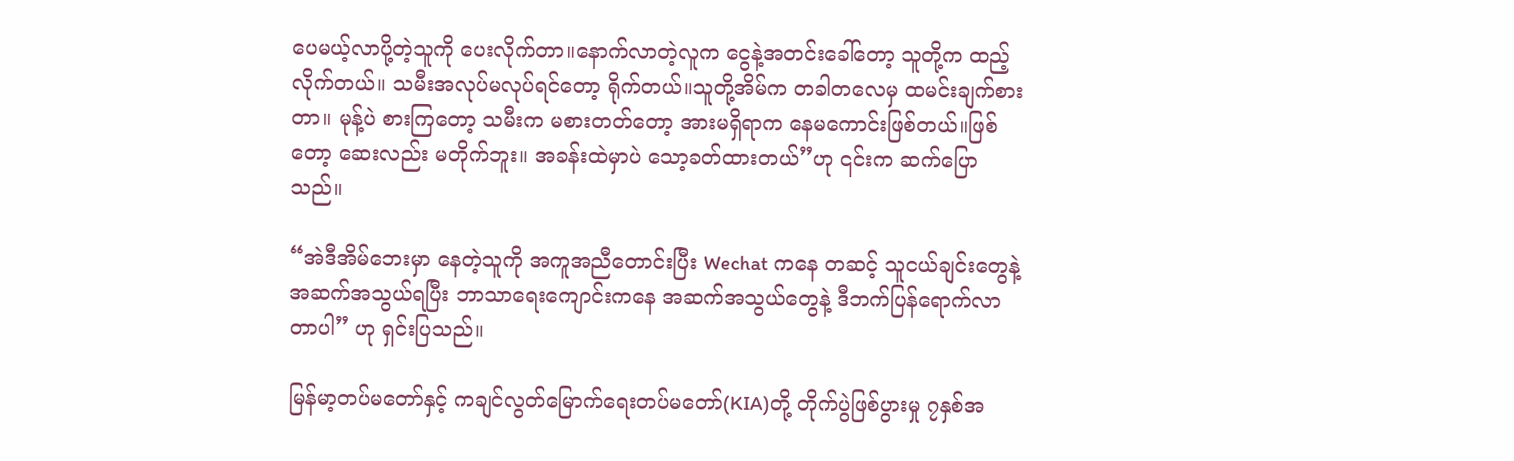ပေမယ့်လာပို့တဲ့သူကို ပေးလိုက်တာ။နောက်လာတဲ့လူက ငွေနဲ့အတင်းခေါ်တော့ သူတို့က ထည့်လိုက်တယ်။ သမီးအလုပ်မလုပ်ရင်တော့ ရိုက်တယ်။သူတို့အိမ်က တခါတလေမှ ထမင်းချက်စားတာ။ မုန့်ပဲ စားကြတော့ သမီးက မစားတတ်တော့ အားမရှိရာက နေမကောင်းဖြစ်တယ်။ဖြစ်တော့ ဆေးလည်း မတိုက်ဘူး။ အခန်းထဲမှာပဲ သော့ခတ်ထားတယ်”ဟု ၎င်းက ဆက်ပြောသည်။

“အဲဒီအိမ်ဘေးမှာ နေတဲ့သူကို အကူအညီတောင်းပြီး Wechat ကနေ တဆင့် သူငယ်ချင်းတွေနဲ့ အဆက်အသွယ်ရပြီး ဘာသာရေးကျောင်းကနေ အဆက်အသွယ်တွေနဲ့ ဒီဘက်ပြန်ရောက်လာတာပါ” ဟု ရှင်းပြသည်။

မြန်မာ့တပ်မတော်နှင့် ကချင်လွတ်မြောက်ရေးတပ်မတော်(KIA)တို့ တိုက်ပွဲဖြစ်ပွားမှု ၇နှစ်အ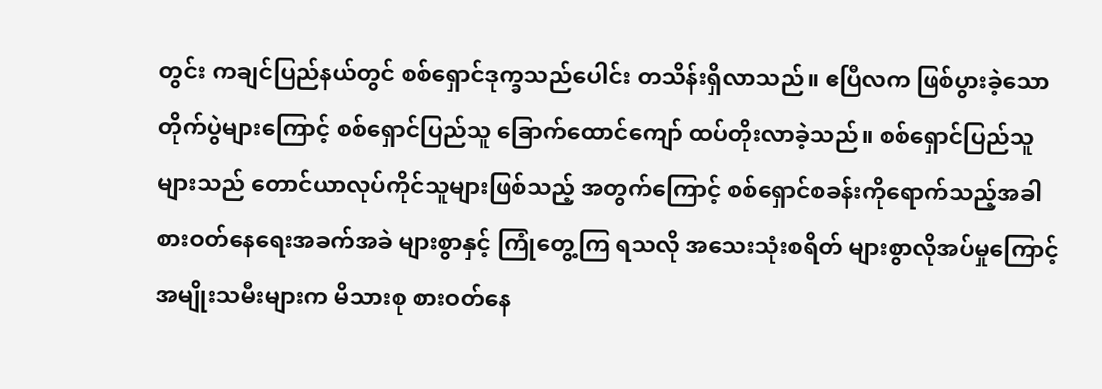တွင်း ကချင်ပြည်နယ်တွင် စစ်ရှောင်ဒုက္ခသည်ပေါင်း တသိန်းရှိလာသည်။ ဧပြီလက ဖြစ်ပွားခဲ့သော တိုက်ပွဲများကြောင့် စစ်ရှောင်ပြည်သူ ခြောက်ထောင်ကျော် ထပ်တိုးလာခဲ့သည်။ စစ်ရှောင်ပြည်သူများသည် တောင်ယာလုပ်ကိုင်သူများဖြစ်သည့် အတွက်ကြောင့် စစ်ရှောင်စခန်းကိုရောက်သည့်အခါ စားဝတ်နေရေးအခက်အခဲ များစွာနှင့် ကြုံတွေ့ကြ ရသလို အသေးသုံးစရိတ် များစွာလိုအပ်မှုကြောင့် အမျိုးသမီးများက မိသားစု စားဝတ်နေ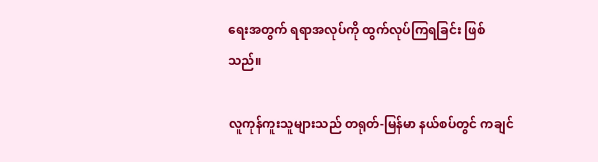ရေးအတွက် ရရာအလုပ်ကို ထွက်လုပ်ကြရခြင်း ဖြစ်သည်။

လူကုန်ကူးသူများသည် တရုတ်-မြန်မာ နယ်စပ်တွင် ကချင်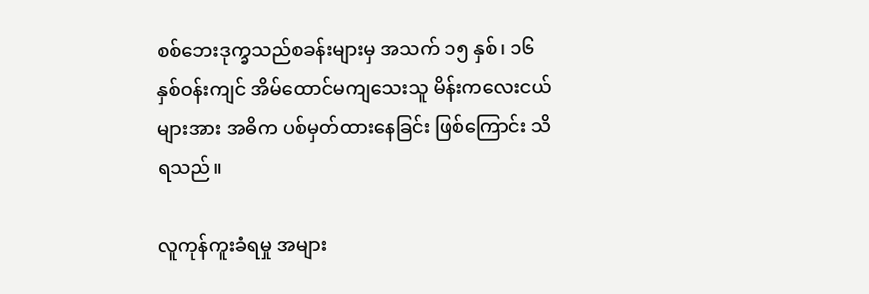စစ်ဘေးဒုက္ခသည်စခန်းများမှ အသက် ၁၅ နှစ်၊ ၁၆ နှစ်ဝန်းကျင် အိမ်ထောင်မကျသေးသူ မိန်းကလေးငယ်များအား အဓိက ပစ်မှတ်ထားနေခြင်း ဖြစ်ကြောင်း သိရသည်။

လူကုန်ကူးခံရမှု အများ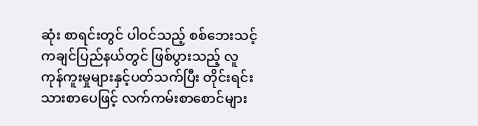ဆုံး စာရင်းတွင် ပါဝင်သည့် စစ်ဘေးသင့် ကချင်ပြည်နယ်တွင် ဖြစ်ပွားသည့် လူကုန်ကူးမှုများနှင့်ပတ်သက်ပြီး တိုင်းရင်းသားစာပေဖြင့် လက်ကမ်းစာစောင်များ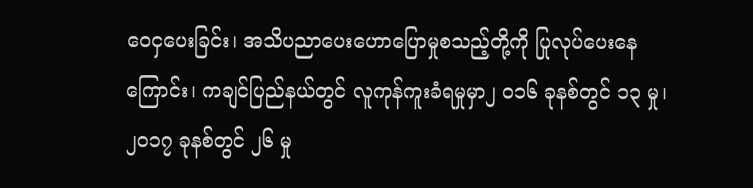ဝေငှပေးခြင်း၊ အသိပညာပေးဟောပြောမှုစသည့်တို့ကို ပြုလုပ်ပေးနေကြောင်း၊ ကချင်ပြည်နယ်တွင် လူကုန်ကူးခံရမှုမှာ၂ ၀၁၆ ခုနစ်တွင် ၁၃ မှု၊ ၂၀၁၇ ခုနစ်တွင် ၂၆ မှု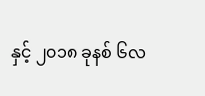နှင့် ၂၀၁၈ ခုနစ် ၆လ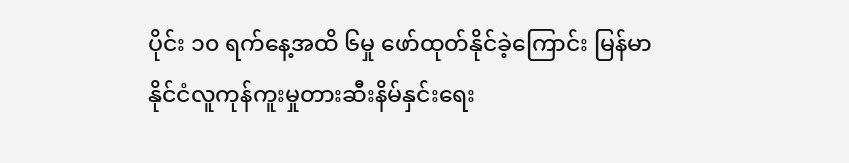ပိုင်း ၁၀ ရက်နေ့အထိ ၆မှု ဖော်ထုတ်နိုင်ခဲ့ကြောင်း မြန်မာနိုင်ငံလူကုန်ကူးမှုတားဆီးနိမ်နှင်းရေး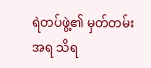ရဲတပ်ဖွဲ့၏ မှတ်တမ်းအရ သိရ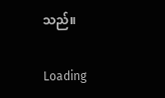သည်။

Loading